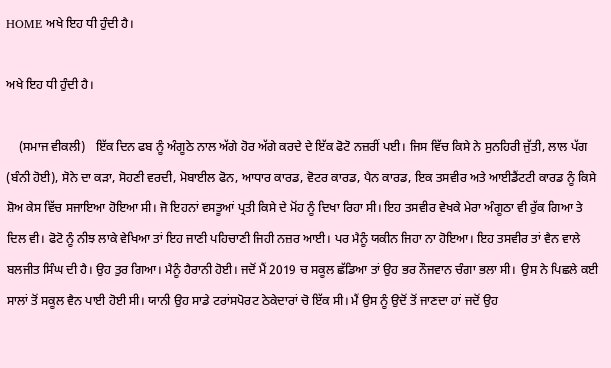HOME ਅਖੇ ਇਹ ਧੀ ਹੁੰਦੀ ਹੈ।

ਅਖੇ ਇਹ ਧੀ ਹੁੰਦੀ ਹੈ।

    (ਸਮਾਜ ਵੀਕਲੀ)   ਇੱਕ ਦਿਨ ਫਬ ਨੂੰ ਅੰਗੂਠੇ ਨਾਲ ਅੱਗੇ ਹੋਰ ਅੱਗੇ ਕਰਦੇ ਦੇ ਇੱਕ ਫੋਟੋ ਨਜ਼ਰੀਂ ਪਈ। ਜਿਸ ਵਿੱਚ ਕਿਸੇ ਨੇ ਸੁਨਹਿਰੀ ਜੁੱਤੀ, ਲਾਲ ਪੱਗ (ਬੰਨੀ ਹੋਈ), ਸੋਨੇ ਦਾ ਕੜਾ, ਸੋਹਣੀ ਵਰਦੀ, ਮੋਬਾਈਲ ਫੋਨ, ਆਧਾਰ ਕਾਰਡ, ਵੋਟਰ ਕਾਰਡ, ਪੈਨ ਕਾਰਡ, ਇਕ ਤਸਵੀਰ ਅਤੇ ਆਈਡੈਂਟਟੀ ਕਾਰਡ ਨੂੰ ਕਿਸੇ ਸ਼ੋਅ ਕੇਸ ਵਿੱਚ ਸਜਾਇਆ ਹੋਇਆ ਸੀ। ਜੋ ਇਹਨਾਂ ਵਸਤੂਆਂ ਪ੍ਰਤੀ ਕਿਸੇ ਦੇ ਮੋਂਹ ਨੂੰ ਦਿਖਾ ਰਿਹਾ ਸੀ। ਇਹ ਤਸਵੀਰ ਵੇਖਕੇ ਮੇਰਾ ਅੰਗੂਠਾ ਵੀ ਰੁੱਕ ਗਿਆ ਤੇ ਦਿਲ ਵੀ। ਫੋਟੋ ਨੂੰ ਨੀਝ ਲਾਕੇ ਵੇਖਿਆ ਤਾਂ ਇਹ ਜਾਣੀ ਪਹਿਚਾਣੀ ਜਿਹੀ ਨਜ਼ਰ ਆਈ। ਪਰ ਮੈਨੂੰ ਯਕੀਨ ਜਿਹਾ ਨਾ ਹੋਇਆ। ਇਹ ਤਸਵੀਰ ਤਾਂ ਵੈਨ ਵਾਲੇ ਬਲਜੀਤ ਸਿੰਘ ਦੀ ਹੈ। ਉਹ ਤੁਰ ਗਿਆ। ਮੈਨੂੰ ਹੈਰਾਨੀ ਹੋਈ। ਜਦੋਂ ਮੈਂ 2019 ਚ ਸਕੂਲ ਛੱਡਿਆ ਤਾਂ ਉਹ ਭਰ ਨੌਜਵਾਨ ਚੰਗਾ ਭਲਾ ਸੀ।  ਉਸ ਨੇ ਪਿਛਲੇ ਕਈ ਸਾਲਾਂ ਤੋਂ ਸਕੂਲ ਵੈਨ ਪਾਈ ਹੋਈ ਸੀ। ਯਾਨੀ ਉਹ ਸਾਡੇ ਟਰਾਂਸਪੋਰਟ ਠੇਕੇਦਾਰਾਂ ਚੋ ਇੱਕ ਸੀ। ਮੈਂ ਉਸ ਨੂੰ ਉਦੋਂ ਤੋਂ ਜਾਣਦਾ ਹਾਂ ਜਦੋਂ ਉਹ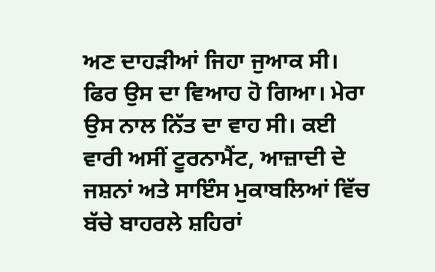ਅਣ ਦਾਹੜੀਆਂ ਜਿਹਾ ਜੁਆਕ ਸੀ। ਫਿਰ ਉਸ ਦਾ ਵਿਆਹ ਹੋ ਗਿਆ। ਮੇਰਾ ਉਸ ਨਾਲ ਨਿੱਤ ਦਾ ਵਾਹ ਸੀ। ਕਈ ਵਾਰੀ ਅਸੀਂ ਟੂਰਨਾਮੈਂਟ, ਆਜ਼ਾਦੀ ਦੇ ਜਸ਼ਨਾਂ ਅਤੇ ਸਾਇੰਸ ਮੁਕਾਬਲਿਆਂ ਵਿੱਚ ਬੱਚੇ ਬਾਹਰਲੇ ਸ਼ਹਿਰਾਂ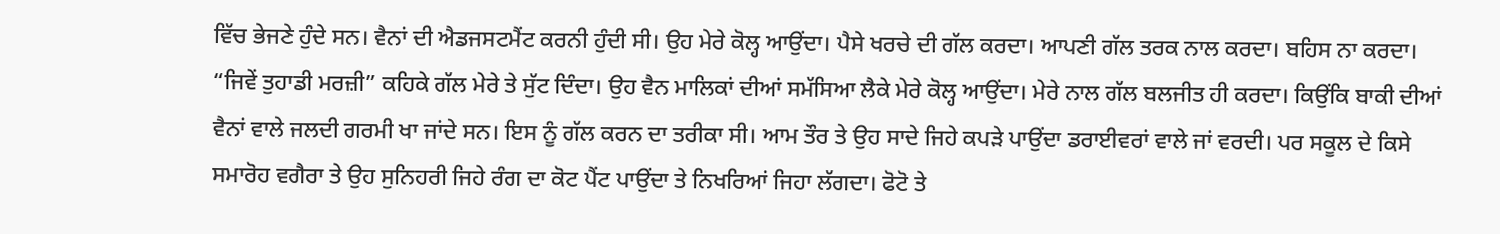ਵਿੱਚ ਭੇਜਣੇ ਹੁੰਦੇ ਸਨ। ਵੈਨਾਂ ਦੀ ਐਡਜਸਟਮੈਂਟ ਕਰਨੀ ਹੁੰਦੀ ਸੀ। ਉਹ ਮੇਰੇ ਕੋਲ੍ਹ ਆਉਂਦਾ। ਪੈਸੇ ਖਰਚੇ ਦੀ ਗੱਲ ਕਰਦਾ। ਆਪਣੀ ਗੱਲ ਤਰਕ ਨਾਲ ਕਰਦਾ। ਬਹਿਸ ਨਾ ਕਰਦਾ। “ਜਿਵੇਂ ਤੁਹਾਡੀ ਮਰਜ਼ੀ” ਕਹਿਕੇ ਗੱਲ ਮੇਰੇ ਤੇ ਸੁੱਟ ਦਿੰਦਾ। ਉਹ ਵੈਨ ਮਾਲਿਕਾਂ ਦੀਆਂ ਸਮੱਸਿਆ ਲੈਕੇ ਮੇਰੇ ਕੋਲ੍ਹ ਆਉਂਦਾ। ਮੇਰੇ ਨਾਲ ਗੱਲ ਬਲਜੀਤ ਹੀ ਕਰਦਾ। ਕਿਉਂਕਿ ਬਾਕੀ ਦੀਆਂ ਵੈਨਾਂ ਵਾਲੇ ਜਲਦੀ ਗਰਮੀ ਖਾ ਜਾਂਦੇ ਸਨ। ਇਸ ਨੂੰ ਗੱਲ ਕਰਨ ਦਾ ਤਰੀਕਾ ਸੀ। ਆਮ ਤੌਰ ਤੇ ਉਹ ਸਾਦੇ ਜਿਹੇ ਕਪੜੇ ਪਾਉਂਦਾ ਡਰਾਈਵਰਾਂ ਵਾਲੇ ਜਾਂ ਵਰਦੀ। ਪਰ ਸਕੂਲ ਦੇ ਕਿਸੇ ਸਮਾਰੋਹ ਵਗੈਰਾ ਤੇ ਉਹ ਸੁਨਿਹਰੀ ਜਿਹੇ ਰੰਗ ਦਾ ਕੋਟ ਪੈਂਟ ਪਾਉਂਦਾ ਤੇ ਨਿਖਰਿਆਂ ਜਿਹਾ ਲੱਗਦਾ। ਫੋਟੋ ਤੇ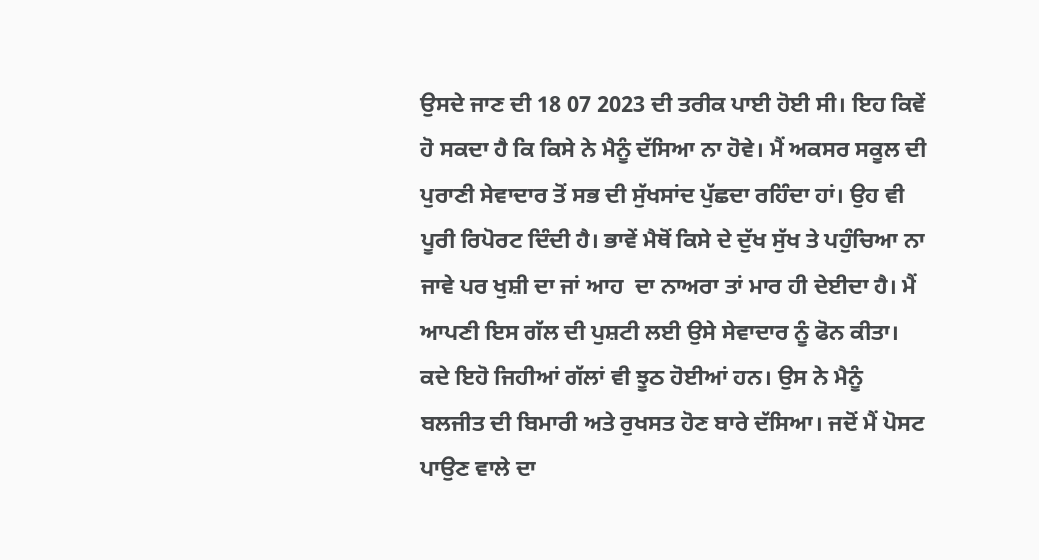ਉਸਦੇ ਜਾਣ ਦੀ 18 07 2023 ਦੀ ਤਰੀਕ ਪਾਈ ਹੋਈ ਸੀ। ਇਹ ਕਿਵੇਂ ਹੋ ਸਕਦਾ ਹੈ ਕਿ ਕਿਸੇ ਨੇ ਮੈਨੂੰ ਦੱਸਿਆ ਨਾ ਹੋਵੇ। ਮੈਂ ਅਕਸਰ ਸਕੂਲ ਦੀ ਪੁਰਾਣੀ ਸੇਵਾਦਾਰ ਤੋਂ ਸਭ ਦੀ ਸੁੱਖਸਾਂਦ ਪੁੱਛਦਾ ਰਹਿੰਦਾ ਹਾਂ। ਉਹ ਵੀ ਪੂਰੀ ਰਿਪੋਰਟ ਦਿੰਦੀ ਹੈ। ਭਾਵੇਂ ਮੈਥੋਂ ਕਿਸੇ ਦੇ ਦੁੱਖ ਸੁੱਖ ਤੇ ਪਹੁੰਚਿਆ ਨਾ ਜਾਵੇ ਪਰ ਖੁਸ਼ੀ ਦਾ ਜਾਂ ਆਹ  ਦਾ ਨਾਅਰਾ ਤਾਂ ਮਾਰ ਹੀ ਦੇਈਦਾ ਹੈ। ਮੈਂ ਆਪਣੀ ਇਸ ਗੱਲ ਦੀ ਪੁਸ਼ਟੀ ਲਈ ਉਸੇ ਸੇਵਾਦਾਰ ਨੂੰ ਫੋਨ ਕੀਤਾ। ਕਦੇ ਇਹੋ ਜਿਹੀਆਂ ਗੱਲਾਂ ਵੀ ਝੂਠ ਹੋਈਆਂ ਹਨ। ਉਸ ਨੇ ਮੈਨੂੰ ਬਲਜੀਤ ਦੀ ਬਿਮਾਰੀ ਅਤੇ ਰੁਖਸਤ ਹੋਣ ਬਾਰੇ ਦੱਸਿਆ। ਜਦੋਂ ਮੈਂ ਪੋਸਟ ਪਾਉਣ ਵਾਲੇ ਦਾ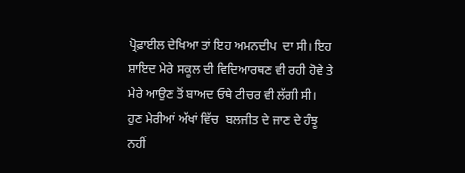ਪ੍ਰੋਫ਼ਾਈਲ ਦੇਖਿਆ ਤਾਂ ਇਹ ਅਮਨਦੀਪ  ਦਾ ਸੀ। ਇਹ ਸ਼ਾਇਦ ਮੇਰੇ ਸਕੂਲ ਦੀ ਵਿਦਿਆਰਥਣ ਵੀ ਰਹੀ ਹੋਵੇ ਤੇ ਮੇਰੇ ਆਉਣ ਤੋਂ ਬਾਅਦ ਓਥੇ ਟੀਚਰ ਵੀ ਲੱਗੀ ਸੀ।  ਹੁਣ ਮੇਰੀਆਂ ਅੱਖਾਂ ਵਿੱਚ  ਬਲਜੀਤ ਦੇ ਜਾਣ ਦੇ ਹੰਝੂ ਨਹੀਂ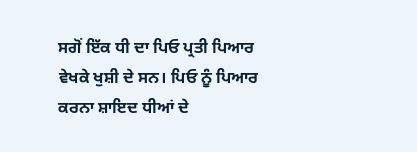ਸਗੋਂ ਇੱਕ ਧੀ ਦਾ ਪਿਓ ਪ੍ਰਤੀ ਪਿਆਰ ਵੇਖਕੇ ਖੁਸ਼ੀ ਦੇ ਸਨ। ਪਿਓ ਨੂੰ ਪਿਆਰ ਕਰਨਾ ਸ਼ਾਇਦ ਧੀਆਂ ਦੇ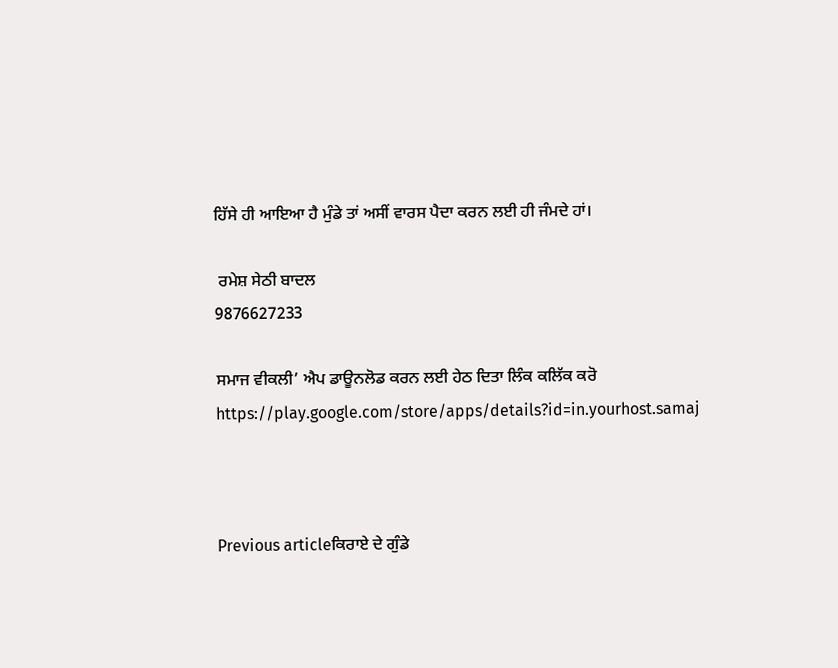ਹਿੱਸੇ ਹੀ ਆਇਆ ਹੈ ਮੁੰਡੇ ਤਾਂ ਅਸੀਂ ਵਾਰਸ ਪੈਦਾ ਕਰਨ ਲਈ ਹੀ ਜੰਮਦੇ ਹਾਂ।

 ਰਮੇਸ਼ ਸੇਠੀ ਬਾਦਲ
9876627233

ਸਮਾਜ ਵੀਕਲੀ’ ਐਪ ਡਾਊਨਲੋਡ ਕਰਨ ਲਈ ਹੇਠ ਦਿਤਾ ਲਿੰਕ ਕਲਿੱਕ ਕਰੋ
https://play.google.com/store/apps/details?id=in.yourhost.samaj



Previous articleਕਿਰਾਏ ਦੇ ਗੁੰਡੇ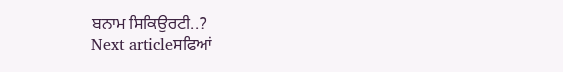ਬਨਾਮ ਸਿਕਿਉਰਟੀ..?
Next articleਸਫਿਆਂ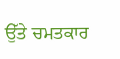ਉੱਤੇ ਚਮਤਕਾਰ